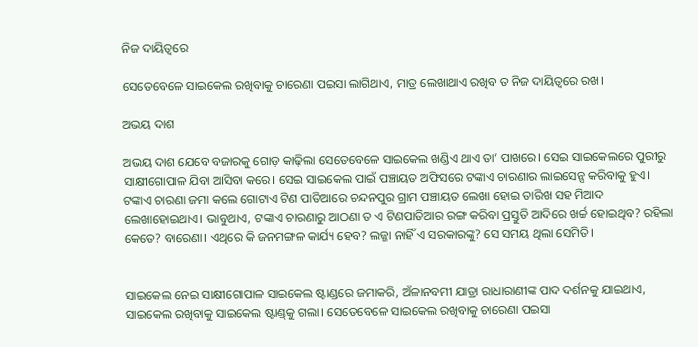ନିଜ ଦାୟିତ୍ୱରେ

ସେତେବେଳେ ସାଇକେଲ ରଖିବାକୁ ଚାରେଣା ପଇସା ଲାଗିଥାଏ, ମାତ୍ର ଲେଖାଥାଏ ରଖିବ ତ ନିଜ ଦାୟିତ୍ୱରେ ରଖ।

ଅଭୟ ଦାଶ

ଅଭୟ ଦାଶ ଯେବେ ବଜାରକୁ ଗୋଡ଼ କାଢ଼ିଲା ସେତେବେଳେ ସାଇକେଲ ଖଣ୍ଡିଏ ଥାଏ ତା’ ପାଖରେ। ସେଇ ସାଇକେଲରେ ପୁରୀରୁ ସାକ୍ଷୀଗୋପାଳ ଯିବା ଆସିବା କରେ। ସେଇ ସାଇକେଲ ପାଇଁ ପଞ୍ଚାୟତ ଅଫିସରେ ଟଙ୍କାଏ ଚାରଣାର ଲାଇସେନ୍ସ କରିବାକୁ ହୁଏ। ଟଙ୍କାଏ ଚାରଣା ଜମା କଲେ ଗୋଟାଏ ଟିଣ ପାତିଆରେ ଚନ୍ଦନପୁର ଗ୍ରାମ ପଞ୍ଚାୟତ ଲେଖା ହୋଇ ତାରିଖ ସହ ମିଆଦ ଲେଖାହୋଇଥାଏ। ଭାବୁଥାଏ, ଟଙ୍କାଏ ଚାରଣାରୁ ଆଠଣା ତ ଏ ଟିଣପାତିଆର ରଙ୍ଗ କରିବା ପ୍ରସ୍ତୁତି ଆଦିରେ ଖର୍ଚ୍ଚ ହୋଇଥିବ? ରହିଲା କେତେ? ବାରେଣା। ଏଥିରେ କି ଜନମଙ୍ଗଳ କାର୍ଯ୍ୟ ହେବ? ଲଜ୍ଜା ନାହିଁ ଏ ସରକାରଙ୍କୁ? ସେ ସମୟ ଥିଲା ସେମିତି।


ସାଇକେଲ ନେଇ ସାକ୍ଷୀଗୋପାଳ ସାଇକେଲ ଷ୍ଟାଣ୍ଡରେ ଜମାକରି, ଅଁଳାନବମୀ ଯାତ୍ରା ରାଧାରାଣୀଙ୍କ ପାଦ ଦର୍ଶନକୁ ଯାଇଥାଏ, ସାଇକେଲ ରଖିବାକୁ ସାଇକେଲ ଷ୍ଟାଣ୍ଡ୍‌କୁ ଗଲା। ସେତେବେଳେ ସାଇକେଲ ରଖିବାକୁ ଚାରେଣା ପଇସା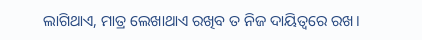ଲାଗିଥାଏ, ମାତ୍ର ଲେଖାଥାଏ ରଖିବ ତ ନିଜ ଦାୟିତ୍ୱରେ ରଖ।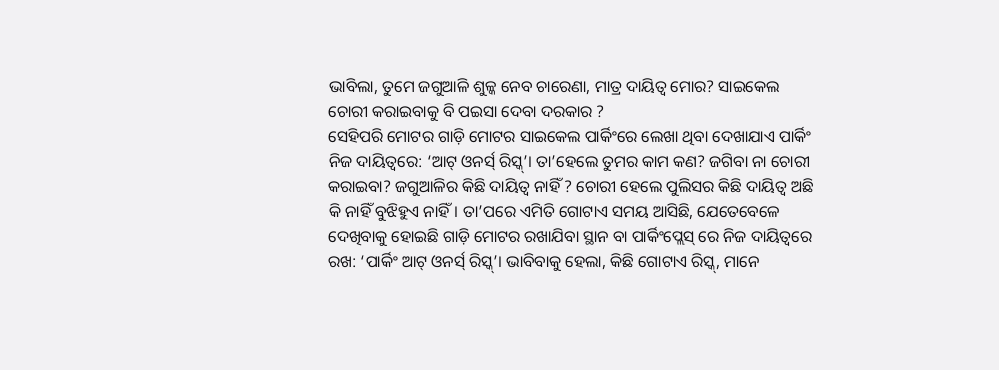ଭାବିଲା, ତୁମେ ଜଗୁଆଳି ଶୁଳ୍କ ନେବ ଚାରେଣା, ମାତ୍ର ଦାୟିତ୍ୱ ମୋର? ସାଇକେଲ ଚୋରୀ କରାଇବାକୁ ବି ପଇସା ଦେବା ଦରକାର ?
ସେହିପରି ମୋଟର ଗାଡ଼ି ମୋଟର ସାଇକେଲ ପାର୍କିଂରେ ଲେଖା ଥିବା ଦେଖାଯାଏ ପାର୍କିଂ ନିଜ ଦାୟିତ୍ୱରେ: ‘ଆଟ୍ ଓନର୍ସ୍ ରିସ୍କ୍’। ତା’ହେଲେ ତୁମର କାମ କଣ? ଜଗିବା ନା ଚୋରୀ କରାଇବା? ଜଗୁଆଳିର କିଛି ଦାୟିତ୍ୱ ନାହିଁ ? ଚୋରୀ ହେଲେ ପୁଲିସର କିଛି ଦାୟିତ୍ୱ ଅଛି କି ନାହିଁ ବୁଝିହୁଏ ନାହିଁ। ତା’ପରେ ଏମିତି ଗୋଟାଏ ସମୟ ଆସିଛି, ଯେତେବେଳେ ଦେଖିବାକୁ ହୋଇଛି ଗାଡ଼ି ମୋଟର ରଖାଯିବା ସ୍ଥାନ ବା ପାର୍କିଂପ୍ଲେସ୍ ରେ ନିଜ ଦାୟିତ୍ୱରେ ରଖ: ‘ପାର୍କିଂ ଆଟ୍ ଓନର୍ସ୍ ରିସ୍କ୍’। ଭାବିବାକୁ ହେଲା, କିଛି ଗୋଟାଏ ରିସ୍କ୍, ମାନେ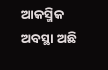ଆକସ୍ମିକ ଅବସ୍ଥା ଅଛି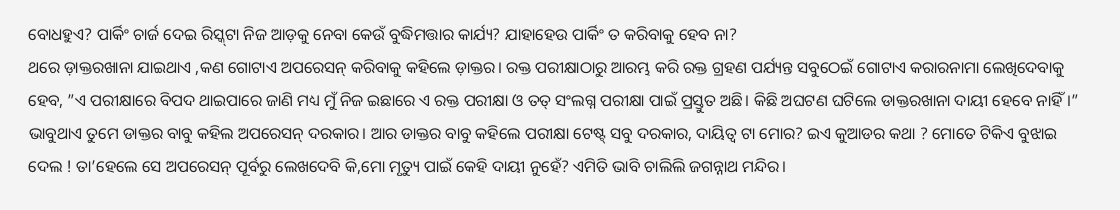ବୋଧହୁଏ? ପାର୍କିଂ ଚାର୍ଜ ଦେଇ ରିସ୍କ୍‌ଟା ନିଜ ଆଡ଼କୁ ନେବା କେଉଁ ବୁଦ୍ଧିମତ୍ତାର କାର୍ଯ୍ୟ? ଯାହାହେଉ ପାର୍କିଂ ତ କରିବାକୁ ହେବ ନା?
ଥରେ ଡ଼ାକ୍ତରଖାନା ଯାଇଥାଏ ,କଣ ଗୋଟାଏ ଅପରେସନ୍ କରିବାକୁ କହିଲେ ଡ଼ାକ୍ତର। ରକ୍ତ ପରୀକ୍ଷାଠାରୁ ଆରମ୍ଭ କରି ରକ୍ତ ଗ୍ରହଣ ପର୍ଯ୍ୟନ୍ତ ସବୁଠେଇଁ ଗୋଟାଏ କରାରନାମା ଲେଖିଦେବାକୁ ହେବ, ”ଏ ପରୀକ୍ଷାରେ ବିପଦ ଥାଇପାରେ ଜାଣି ମଧ୍ୟ ମୁଁ ନିଜ ଇଛାରେ ଏ ରକ୍ତ ପରୀକ୍ଷା ଓ ତତ୍ ସଂଲଗ୍ନ ପରୀକ୍ଷା ପାଇଁ ପ୍ରସ୍ତୁତ ଅଛି। କିଛି ଅଘଟଣ ଘଟିଲେ ଡାକ୍ତରଖାନା ଦାୟୀ ହେବେ ନାହିଁ।” ଭାବୁଥାଏ ତୁମେ ଡାକ୍ତର ବାବୁ କହିଲ ଅପରେସନ୍ ଦରକାର। ଆର ଡାକ୍ତର ବାବୁ କହିଲେ ପରୀକ୍ଷା ଟେଷ୍ଟ୍ ସବୁ ଦରକାର, ଦାୟିତ୍ୱ ଟା ମୋର? ଇଏ କୁଆଡର କଥା ? ମୋତେ ଟିକିଏ ବୁଝାଇ ଦେଲ ! ତା’ହେଲେ ସେ ଅପରେସନ୍ ପୂର୍ବରୁ ଲେଖଦେବି କି,ମୋ ମୃତ୍ୟୁ ପାଇଁ କେହି ଦାୟୀ ନୁହେଁ? ଏମିତି ଭାବି ଚାଲିଲି ଜଗନ୍ନାଥ ମନ୍ଦିର।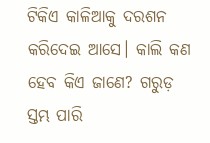ଟିକିଏ କାଳିଆକୁ ଦରଶନ କରିଦେଇ ଆସେ। କାଲି କଣ ହେବ କିଏ ଜାଣେ? ଗରୁଡ଼ ସ୍ତମ୍ଭ ପାରି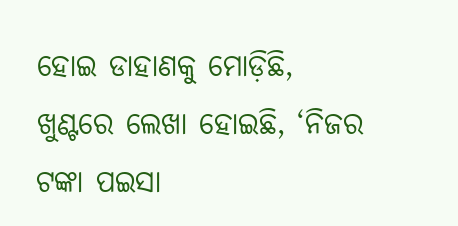ହୋଇ ଡାହାଣକୁ ମୋଡ଼ିଛି, ଖୁଣ୍ଟରେ ଲେଖା ହୋଇଛି, ‘ନିଜର ଟଙ୍କା ପଇସା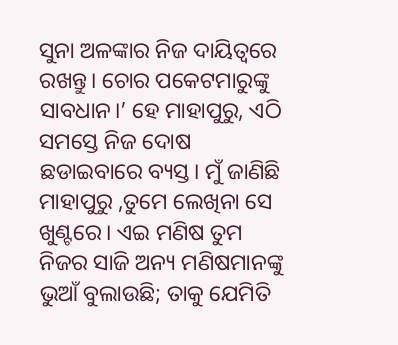ସୁନା ଅଳଙ୍କାର ନିଜ ଦାୟିତ୍ୱରେ ରଖନ୍ତୁ। ଚୋର ପକେଟମାରୁଙ୍କୁ ସାବଧାନ।’ ହେ ମାହାପୁରୁ, ଏଠି ସମସ୍ତେ ନିଜ ଦୋଷ ଛଡାଇବାରେ ବ୍ୟସ୍ତ। ମୁଁ ଜାଣିଛି ମାହାପୁରୁ ,ତୁମେ ଲେଖିନା ସେ ଖୁଣ୍ଟରେ। ଏଇ ମଣିଷ ତୁମ ନିଜର ସାଜି ଅନ୍ୟ ମଣିଷମାନଙ୍କୁ ଭୁଆଁ ବୁଲାଉଛି; ତାକୁ ଯେମିତି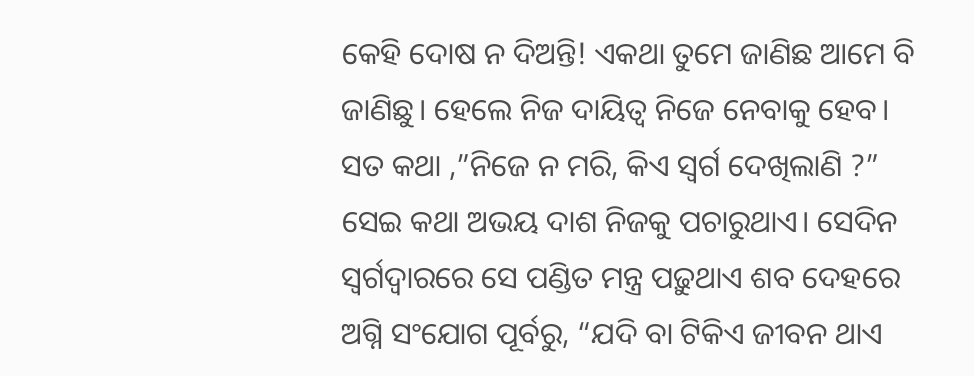କେହି ଦୋଷ ନ ଦିଅନ୍ତି! ଏକଥା ତୁମେ ଜାଣିଛ ଆମେ ବି ଜାଣିଛୁ। ହେଲେ ନିଜ ଦାୟିତ୍ୱ ନିଜେ ନେବାକୁ ହେବ। ସତ କଥା ,”ନିଜେ ନ ମରି, କିଏ ସ୍ୱର୍ଗ ଦେଖିଲାଣି ?”
ସେଇ କଥା ଅଭୟ ଦାଶ ନିଜକୁ ପଚାରୁଥାଏ। ସେଦିନ ସ୍ୱର୍ଗଦ୍ବାରରେ ସେ ପଣ୍ଡିତ ମନ୍ତ୍ର ପଢ଼ୁଥାଏ ଶବ ଦେହରେ ଅଗ୍ନି ସଂଯୋଗ ପୂର୍ବରୁ, “ଯଦି ବା ଟିକିଏ ଜୀବନ ଥାଏ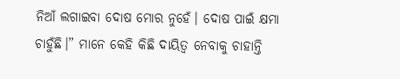ନିଆଁ ଲଗାଇବା ଦୋଷ ମୋର ନୁହେଁ। ଦୋଷ ପାଇଁ କ୍ଷମା ଚାହୁଁଛି।” ମାନେ କେହି କିଛି ଦାୟିତ୍ୱ ନେବାକୁ ଚାହାନ୍ତି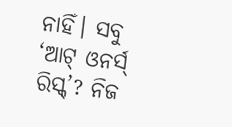ନାହିଁ। ସବୁ ‘ଆଟ୍ ଓନର୍ସ୍ ରିସ୍କ୍’? ନିଜ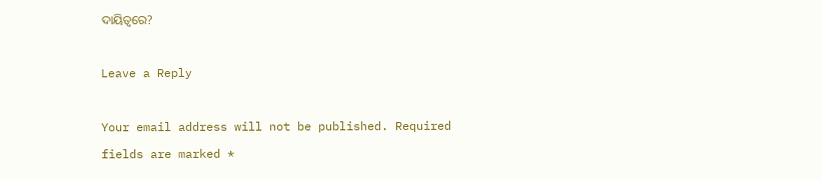ଦାୟିତ୍ୱରେ?

Leave a Reply

Your email address will not be published. Required fields are marked *